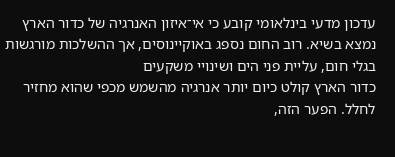עדכון מדעי בינלאומי קובע כי אי־איזון האנרגיה של כדור הארץ נמצא בשיא. רוב החום נספג באוקיינוסים, אך ההשלכות מורגשות בגלי חום, עליית פני הים ושינויי משקעים
כדור הארץ קולט כיום יותר אנרגיה מהשמש מכפי שהוא מחזיר לחלל. הפער הזה,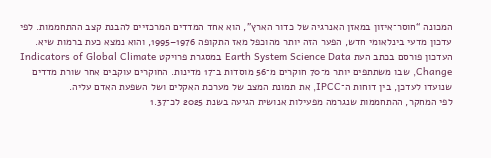המכונה “חוסר־איזון במאזן האנרגיה של כדור הארץ”, הוא אחד המדדים המרכזיים להבנת קצב ההתחממות. לפי עדכון מדעי בינלאומי חדש, הפער הזה יותר מהוכפל מאז התקופה 1976–1995, והוא נמצא כעת ברמות שיא.
העדכון פורסם בכתב העת Earth System Science Data במסגרת פרויקט Indicators of Global Climate Change, שבו משתתפים יותר מ־70 חוקרים מ־56 מוסדות ב־17 מדינות. החוקרים עוקבים אחר שורת מדדים שנועדו לעדכן, בין דוחות ה־IPCC, את תמונת המצב של מערכת האקלים ושל השפעת האדם עליה.
לפי המחקר, ההתחממות שנגרמה מפעילות אנושית הגיעה בשנת 2025 לכ־1.37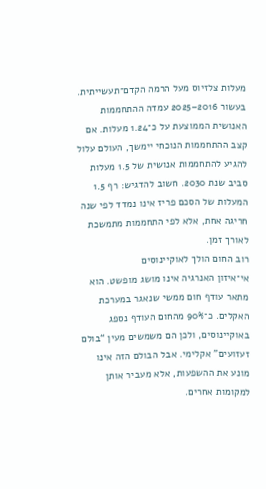מעלות צלזיוס מעל הרמה הקדם־תעשייתית. בעשור 2016–2025 עמדה ההתחממות האנושית הממוצעת על כ־1.24 מעלות. אם קצב ההתחממות הנוכחי יימשך, העולם עלול להגיע להתחממות אנושית של 1.5 מעלות סביב שנת 2030. חשוב להדגיש: רף 1.5 המעלות של הסכם פריז אינו נמדד לפי שנה חריגה אחת, אלא לפי התחממות מתמשכת לאורך זמן.
רוב החום הולך לאוקיינוסים
אי־איזון האנרגיה אינו מושג מופשט. הוא מתאר עודף חום ממשי שנאגר במערכת האקלים. כ־90% מהחום העודף נספג באוקיינוסים, ולכן הם משמשים מעין “בולם זעזועים” אקלימי. אבל הבולם הזה אינו מונע את ההשפעות, אלא מעביר אותן למקומות אחרים.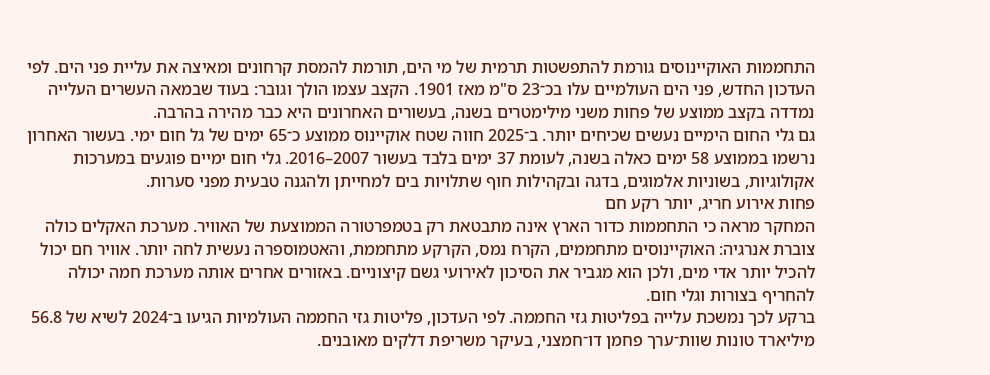התחממות האוקיינוסים גורמת להתפשטות תרמית של מי הים, תורמת להמסת קרחונים ומאיצה את עליית פני הים. לפי העדכון החדש, פני הים העולמיים עלו בכ־23 ס"מ מאז 1901. הקצב עצמו הולך וגובר: בעוד שבמאה העשרים העלייה נמדדה בקצב ממוצע של פחות משני מילימטרים בשנה, בעשורים האחרונים היא כבר מהירה בהרבה.
גם גלי החום הימיים נעשים שכיחים יותר. ב־2025 חווה שטח אוקיינוס ממוצע כ־65 ימים של גל חום ימי. בעשור האחרון נרשמו בממוצע 58 ימים כאלה בשנה, לעומת 37 ימים בלבד בעשור 2007–2016. גלי חום ימיים פוגעים במערכות אקולוגיות, בשוניות אלמוגים, בדגה ובקהילות חוף שתלויות בים למחייתן ולהגנה טבעית מפני סערות.
פחות אירוע חריג, יותר רקע חם
המחקר מראה כי התחממות כדור הארץ אינה מתבטאת רק בטמפרטורה הממוצעת של האוויר. מערכת האקלים כולה צוברת אנרגיה: האוקיינוסים מתחממים, הקרח נמס, הקרקע מתחממת, והאטמוספרה נעשית לחה יותר. אוויר חם יכול להכיל יותר אדי מים, ולכן הוא מגביר את הסיכון לאירועי גשם קיצוניים. באזורים אחרים אותה מערכת חמה יכולה להחריף בצורות וגלי חום.
ברקע לכך נמשכת עלייה בפליטות גזי החממה. לפי העדכון, פליטות גזי החממה העולמיות הגיעו ב־2024 לשיא של 56.8 מיליארד טונות שוות־ערך פחמן דו־חמצני, בעיקר משריפת דלקים מאובנים.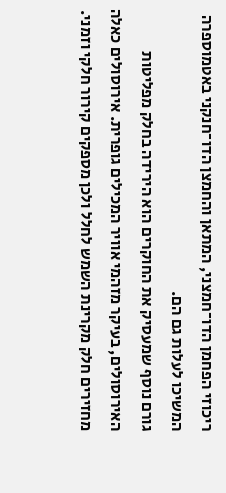ריכוזי הפחמן הדו־חמצני, המתאן והחמצן הדו־חנקני באטמוספרה המשיכו לעלות גם הם.
גורם נוסף שמעסיק את החוקרים הוא הירידה בחלק מפליטות האירוסולים, בעיקר מזהמי אוויר המכילים גופרית. אירוסולים כאלה מחזירים חלק מקרינת השמש לחלל ולכן מספקים קירור חלקי וזמני.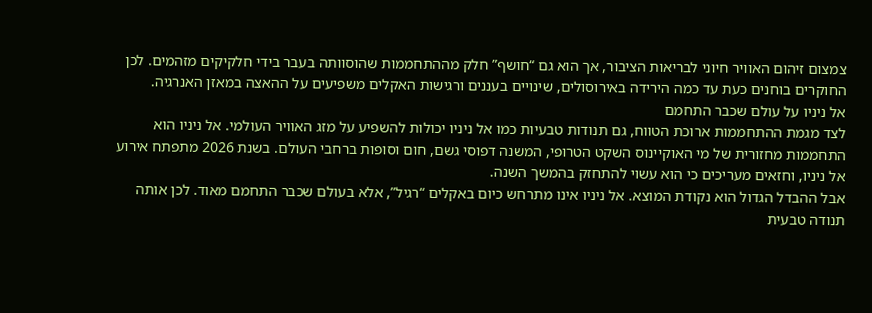צמצום זיהום האוויר חיוני לבריאות הציבור, אך הוא גם “חושף” חלק מההתחממות שהוסוותה בעבר בידי חלקיקים מזהמים. לכן החוקרים בוחנים כעת עד כמה הירידה באירוסולים, שינויים בעננים ורגישות האקלים משפיעים על ההאצה במאזן האנרגיה.
אל ניניו על עולם שכבר התחמם
לצד מגמת ההתחממות ארוכת הטווח, גם תנודות טבעיות כמו אל ניניו יכולות להשפיע על מזג האוויר העולמי. אל ניניו הוא התחממות מחזורית של מי האוקיינוס השקט הטרופי, המשנה דפוסי גשם, חום וסופות ברחבי העולם. בשנת 2026 מתפתח אירוע אל ניניו, וחזאים מעריכים כי הוא עשוי להתחזק בהמשך השנה.
אבל ההבדל הגדול הוא נקודת המוצא. אל ניניו אינו מתרחש כיום באקלים “רגיל”, אלא בעולם שכבר התחמם מאוד. לכן אותה תנודה טבעית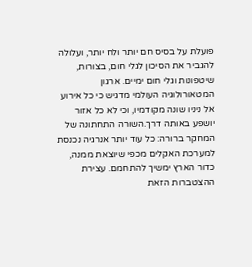פועלת על בסיס חם יותר ולח יותר, ועלולה להגביר את הסיכון לגלי חום, בצורות, שיטפונות וגלי חום ימיים. ארגון המטאורולוגיה העולמי מדגיש כי כל אירוע אל ניניו שונה מקודמיו, וכי לא כל אזור יושפע באותה דרך.השורה התחתונה של המחקר ברורה: כל עוד יותר אנרגיה נכנסת למערכת האקלים מכפי שיוצאת ממנה, כדור הארץ ימשיך להתחמם. עצירת ההצטברות הזאת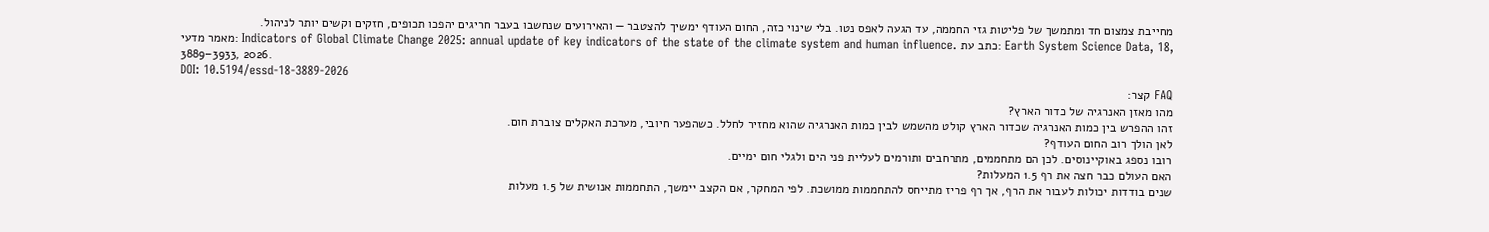מחייבת צמצום חד ומתמשך של פליטות גזי החממה, עד הגעה לאפס נטו. בלי שינוי כזה, החום העודף ימשיך להצטבר — והאירועים שנחשבו בעבר חריגים יהפכו תכופים, חזקים וקשים יותר לניהול.
מאמר מדעי: Indicators of Global Climate Change 2025: annual update of key indicators of the state of the climate system and human influence. כתב עת: Earth System Science Data, 18, 3889–3933, 2026.
DOI: 10.5194/essd-18-3889-2026
FAQ קצר:
מהו מאזן האנרגיה של כדור הארץ?
זהו ההפרש בין כמות האנרגיה שכדור הארץ קולט מהשמש לבין כמות האנרגיה שהוא מחזיר לחלל. כשהפער חיובי, מערכת האקלים צוברת חום.
לאן הולך רוב החום העודף?
רובו נספג באוקיינוסים. לכן הם מתחממים, מתרחבים ותורמים לעליית פני הים ולגלי חום ימיים.
האם העולם כבר חצה את רף 1.5 המעלות?
שנים בודדות יכולות לעבור את הרף, אך רף פריז מתייחס להתחממות ממושכת. לפי המחקר, אם הקצב יימשך, התחממות אנושית של 1.5 מעלות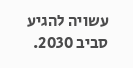עשויה להגיע סביב 2030.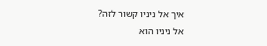איך אל ניניו קשור לזה?
אל ניניו הוא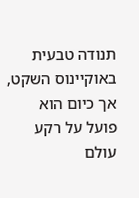תנודה טבעית באוקיינוס השקט, אך כיום הוא פועל על רקע עולם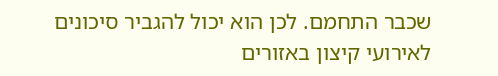שכבר התחמם. לכן הוא יכול להגביר סיכונים לאירועי קיצון באזורים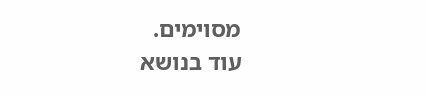מסוימים.
עוד בנושא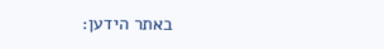באתר הידען: